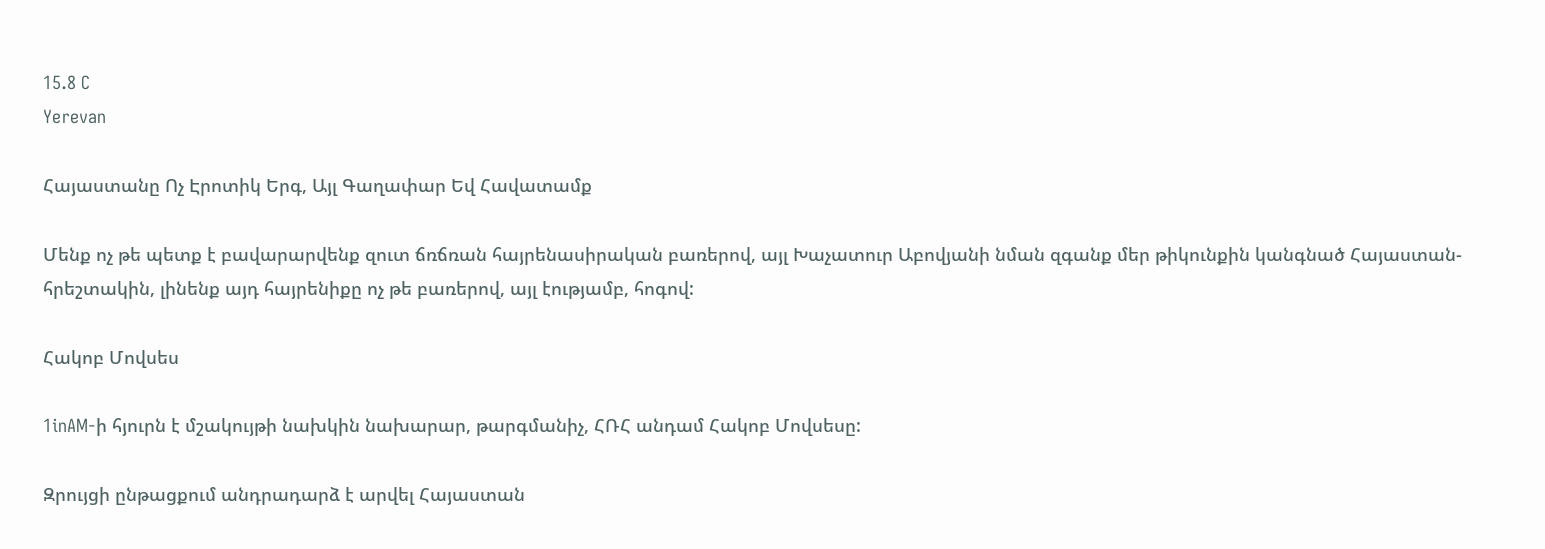15.8 C
Yerevan

Հայաստանը Ոչ Էրոտիկ Երգ, Այլ Գաղափար Եվ Հավատամք

Մենք ոչ թե պետք է բավարարվենք զուտ ճռճռան հայրենասիրական բառերով, այլ Խաչատուր Աբովյանի նման զգանք մեր թիկունքին կանգնած Հայաստան-հրեշտակին, լինենք այդ հայրենիքը ոչ թե բառերով, այլ էությամբ, հոգով:

Հակոբ Մովսես

1inAM‑ի հյուրն է մշակույթի նախկին նախարար, թարգմանիչ, ՀՌՀ անդամ Հակոբ Մովսեսը:

Զրույցի ընթացքում անդրադարձ է արվել Հայաստան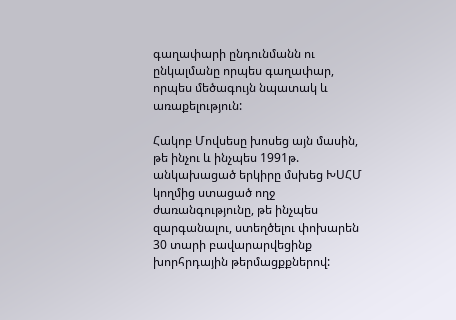գաղափարի ընդունմանն ու ընկալմանը որպես գաղափար, որպես մեծագույն նպատակ և առաքելություն:

Հակոբ Մովսեսը խոսեց այն մասին, թե ինչու և ինչպես 1991թ. անկախացած երկիրը մսխեց ԽՍՀՄ կողմից ստացած ողջ ժառանգությունը, թե ինչպես զարգանալու, ստեղծելու փոխարեն 30 տարի բավարարվեցինք խորհրդային թերմացքքներով: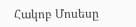Հակոբ Մոսեսը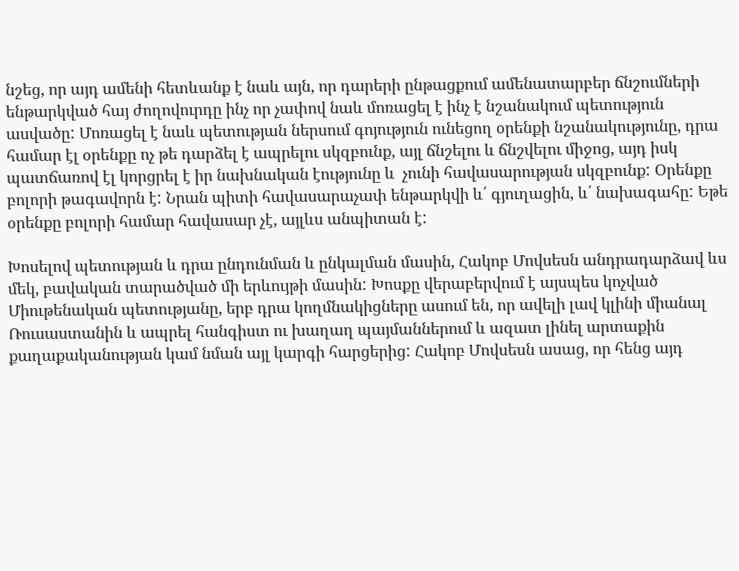նշեց, որ այդ ամենի հետևանք է նաև այն, որ դարերի ընթացքում ամենատարբեր ճնշումների ենթարկված հայ ժողովուրդը ինչ որ չափով նաև մոռացել է ինչ է նշանակում պետություն ասվածը: Մոռացել է նաև պետության ներսում գոյություն ունեցող օրենքի նշանակությունը, դրա համար էլ օրենքը ոչ թե դարձել է ապրելու սկզբունք, այլ ճնշելու և ճնշվելու միջոց, այդ իսկ պատճառով էլ կորցրել է իր նախնական էությունը և  չունի հավասարության սկզբունք: Օրենքը բոլորի թագավորն է: Նրան պիտի հավասարաչափ ենթարկվի և՛ գյուղացին, և՛ նախագահը: Եթե օրենքը բոլորի համար հավասար չէ, այլևս անպիտան է:

Խոսելով պետության և դրա ընդունման և ընկալման մասին, Հակոբ Մովսեսն անդրադարձավ ևս մեկ, բավական տարածված մի երևույթի մասին: Խոսքը վերաբերվում է այսպես կոչված Միութենական պետությանը, երբ դրա կողմնակիցները ասում են, որ ավելի լավ կլինի միանալ Ռուսաստանին և ապրել հանգիստ ու խաղաղ պայմաններում և ազատ լինել արտաքին քաղաքականության կամ նման այլ կարգի հարցերից: Հակոբ Մովսեսն ասաց, որ հենց այդ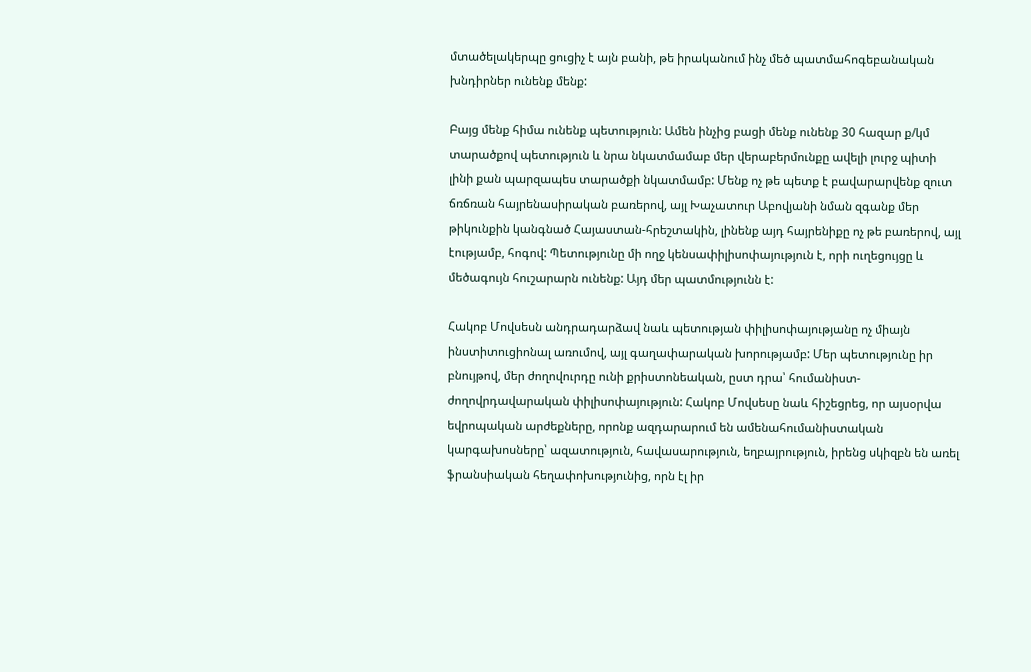մտածելակերպը ցուցիչ է այն բանի, թե իրականում ինչ մեծ պատմահոգեբանական խնդիրներ ունենք մենք:

Բայց մենք հիմա ունենք պետություն: Ամեն ինչից բացի մենք ունենք 30 հազար ք/կմ տարածքով պետություն և նրա նկատմամաբ մեր վերաբերմունքը ավելի լուրջ պիտի լինի քան պարզապես տարածքի նկատմամբ: Մենք ոչ թե պետք է բավարարվենք զուտ ճռճռան հայրենասիրական բառերով, այլ Խաչատուր Աբովյանի նման զգանք մեր թիկունքին կանգնած Հայաստան-հրեշտակին, լինենք այդ հայրենիքը ոչ թե բառերով, այլ էությամբ, հոգով: Պետությունը մի ողջ կենսափիլիսոփայություն է, որի ուղեցույցը և մեծագույն հուշարարն ունենք: Այդ մեր պատմությունն է:

Հակոբ Մովսեսն անդրադարձավ նաև պետության փիլիսոփայությանը ոչ միայն ինստիտուցիոնալ առումով, այլ գաղափարական խորությամբ: Մեր պետությունը իր բնույթով, մեր ժողովուրդը ունի քրիստոնեական, ըստ դրա՝ հումանիստ-ժողովրդավարական փիլիսոփայություն: Հակոբ Մովսեսը նաև հիշեցրեց, որ այսօրվա եվրոպական արժեքները, որոնք ազդարարում են ամենահումանիստական կարգախոսները՝ ազատություն, հավասարություն, եղբայրություն, իրենց սկիզբն են առել ֆրանսիական հեղափոխությունից, որն էլ իր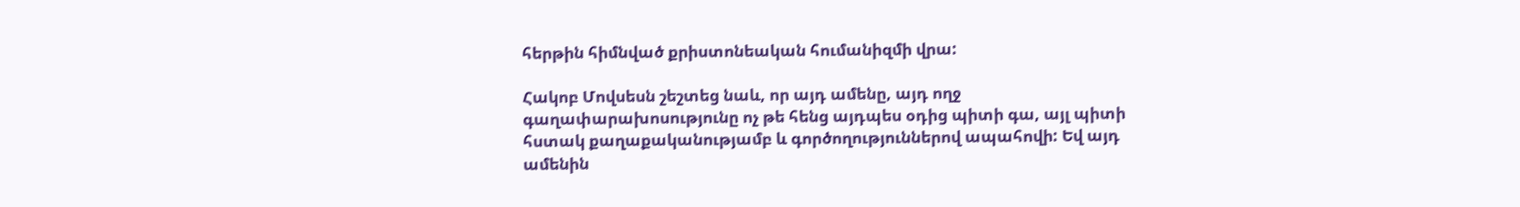հերթին հիմնված քրիստոնեական հումանիզմի վրա:

Հակոբ Մովսեսն շեշտեց նաև, որ այդ ամենը, այդ ողջ գաղափարախոսությունը ոչ թե հենց այդպես օդից պիտի գա, այլ պիտի հստակ քաղաքականությամբ և գործողություններով ապահովի: Եվ այդ ամենին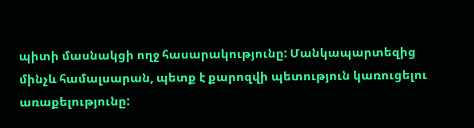պիտի մասնակցի ողջ հասարակությունը: Մանկապարտեզից մինչև համալսարան, պետք է քարոզվի պետություն կառուցելու առաքելությունը: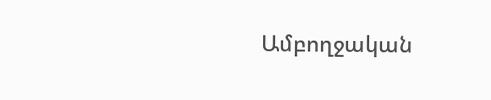Ամբողջական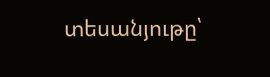տեսանյութը՝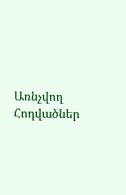Առնչվող Հոդվածներ